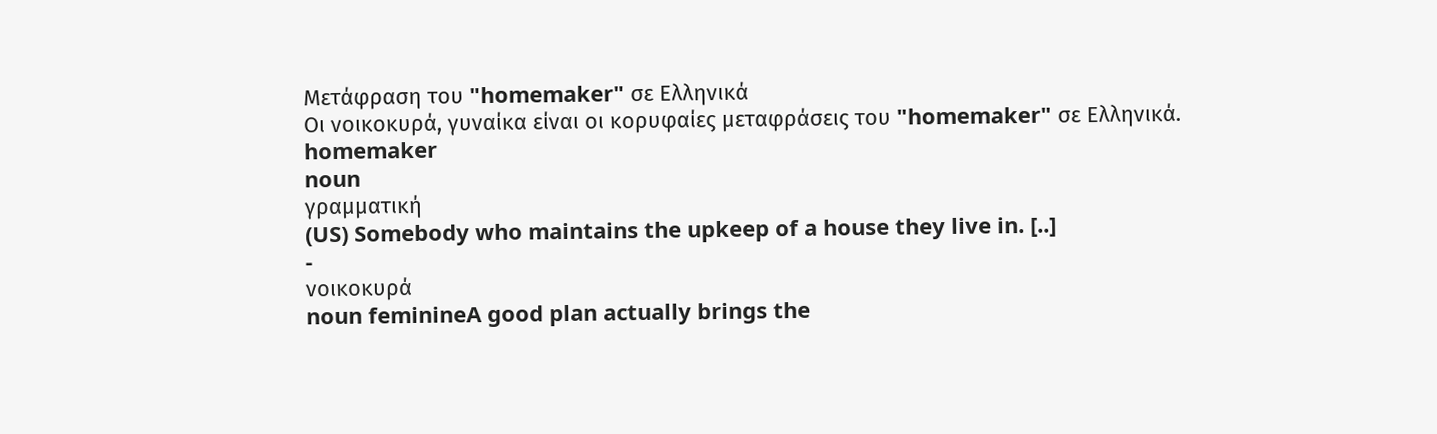Μετάφραση του "homemaker" σε Ελληνικά
Οι νοικοκυρά, γυναίκα είναι οι κορυφαίες μεταφράσεις του "homemaker" σε Ελληνικά.
homemaker
noun
γραμματική
(US) Somebody who maintains the upkeep of a house they live in. [..]
-
νοικοκυρά
noun feminineA good plan actually brings the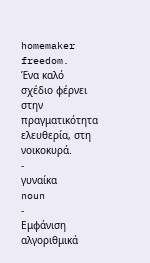homemaker freedom.
Ένα καλό σχέδιο φέρνει στην πραγματικότητα ελευθερία, στη νοικοκυρά.
-
γυναίκα
noun
-
Εμφάνιση αλγοριθμικά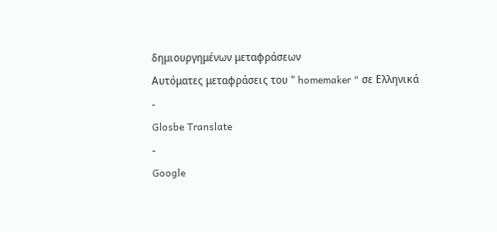δημιουργημένων μεταφράσεων
Αυτόματες μεταφράσεις του " homemaker " σε Ελληνικά
-
Glosbe Translate
-
Google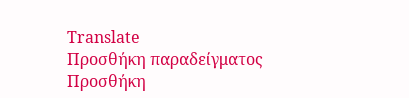Translate
Προσθήκη παραδείγματος
Προσθήκη